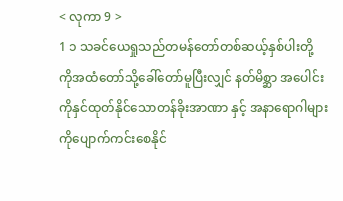< လုကာ 9 >
1 ၁ သခင်ယေရှုသည်တမန်တော်တစ်ဆယ့်နှစ်ပါးတို့ ကိုအထံတော်သို့ခေါ်တော်မူပြီးလျှင် နတ်မိစ္ဆာ အပေါင်းကိုနှင်ထုတ်နိုင်သောတန်ခိုးအာဏာ နှင့် အနာရောဂါများကိုပျောက်ကင်းစေနိုင်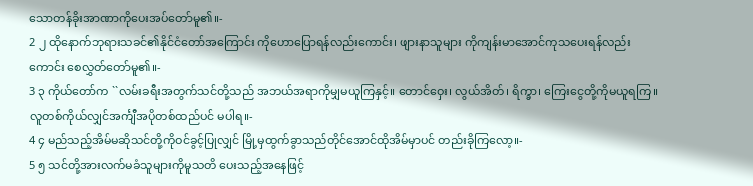သောတန်ခိုးအာဏာကိုပေးအပ်တော်မူ၏။-
2 ၂ ထိုနောက်ဘုရားသခင်၏နိုင်ငံတော်အကြောင်း ကိုဟောပြောရန်လည်းကောင်း၊ ဖျားနာသူများ ကိုကျန်းမာအောင်ကုသပေးရန်လည်းကောင်း စေလွှတ်တော်မူ၏။-
3 ၃ ကိုယ်တော်က ``လမ်းခရီးအတွက်သင်တို့သည် အဘယ်အရာကိုမျှမယူကြနှင့်။ တောင်ဝှေး၊ လွယ်အိတ်၊ ရိက္ခာ၊ ကြေးငွေတို့ကိုမယူရကြ။ လူတစ်ကိုယ်လျှင်အင်္ကျီအပိုတစ်ထည်ပင် မပါရ။-
4 ၄ မည်သည့်အိမ်မဆိုသင်တို့ကိုဝင်ခွင့်ပြုလျှင် မြို့မှထွက်ခွာသည်တိုင်အောင်ထိုအိမ်မှာပင် တည်းခိုကြလော့။-
5 ၅ သင်တို့အားလက်မခံသူများကိုမူသတိ ပေးသည့်အနေဖြင့်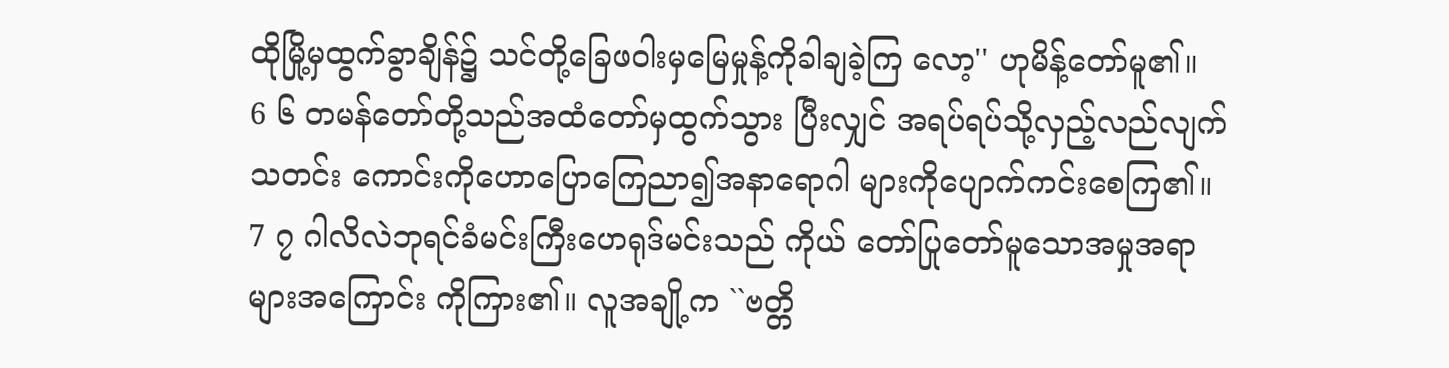ထိုမြို့မှထွက်ခွာချိန်၌ သင်တို့ခြေဖဝါးမှမြေမှုန့်ကိုခါချခဲ့ကြ လော့'' ဟုမိန့်တော်မူ၏။
6 ၆ တမန်တော်တို့သည်အထံတော်မှထွက်သွား ပြီးလျှင် အရပ်ရပ်သို့လှည့်လည်လျက်သတင်း ကောင်းကိုဟောပြောကြေညာ၍အနာရောဂါ များကိုပျောက်ကင်းစေကြ၏။
7 ၇ ဂါလိလဲဘုရင်ခံမင်းကြီးဟေရုဒ်မင်းသည် ကိုယ် တော်ပြုတော်မူသောအမှုအရာများအကြောင်း ကိုကြား၏။ လူအချို့က ``ဗတ္တိ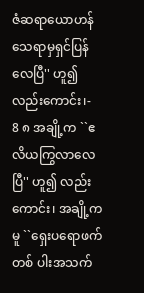ဇံဆရာယောဟန် သေရာမှရှင်ပြန်လေပြီ'' ဟူ၍လည်းကောင်း၊-
8 ၈ အချို့က ``ဧလိယကြွလာလေပြီ'' ဟူ၍ လည်းကောင်း၊ အချို့ကမူ ``ရှေးပရောဖက်တစ် ပါးအသက်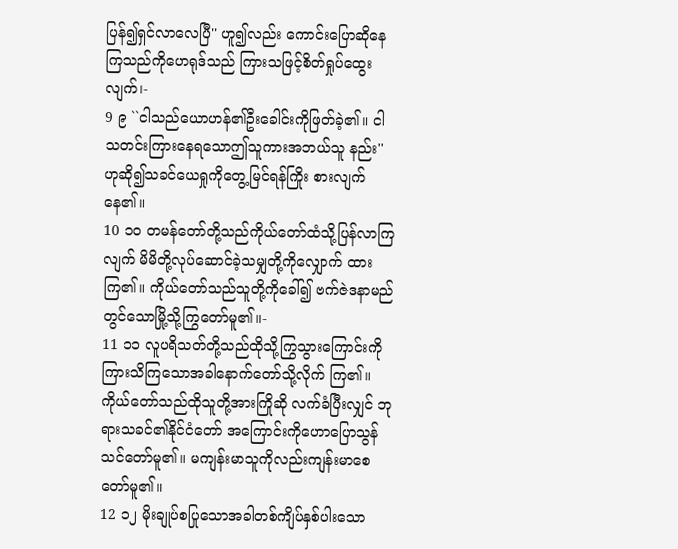ပြန်၍ရှင်လာလေပြီ'' ဟူ၍လည်း ကောင်းပြောဆိုနေကြသည်ကိုဟေရုဒ်သည် ကြားသဖြင့်စိတ်ရှုပ်ထွေးလျက်၊-
9 ၉ ``ငါသည်ယောဟန်၏ဦးခေါင်းကိုဖြတ်ခဲ့၏။ ငါ သတင်းကြားနေရသောဤသူကားအဘယ်သူ နည်း'' ဟုဆို၍သခင်ယေရှုကိုတွေ့မြင်ရန်ကြိုး စားလျက်နေ၏။
10 ၁၀ တမန်တော်တို့သည်ကိုယ်တော်ထံသို့ပြန်လာကြ လျက် မိမိတို့လုပ်ဆောင်ခဲ့သမျှတို့ကိုလျှောက် ထားကြ၏။ ကိုယ်တော်သည်သူတို့ကိုခေါ်၍ ဗက်ဇဲဒနာမည်တွင်သောမြို့သို့ကြွတော်မူ၏။-
11 ၁၁ လူပရိသတ်တို့သည်ထိုသို့ကြွသွားကြောင်းကို ကြားသိကြသောအခါနောက်တော်သို့လိုက် ကြ၏။ ကိုယ်တော်သည်ထိုသူတို့အားကြိုဆို လက်ခံပြီးလျှင် ဘုရားသခင်၏နိုင်ငံတော် အကြောင်းကိုဟောပြောသွန်သင်တော်မူ၏။ မကျန်းမာသူကိုလည်းကျန်းမာစေတော်မူ၏။
12 ၁၂ မိုးချုပ်စပြုသောအခါတစ်ကျိပ်နှစ်ပါးသော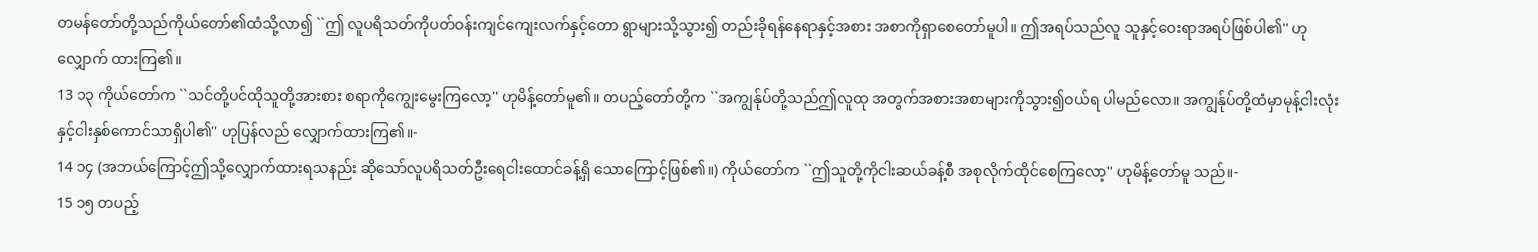တမန်တော်တို့သည်ကိုယ်တော်၏ထံသို့လာ၍ ``ဤ လူပရိသတ်ကိုပတ်ဝန်းကျင်ကျေးလက်နှင့်တော ရွာများသို့သွား၍ တည်းခိုရန်နေရာနှင့်အစား အစာကိုရှာစေတော်မူပါ။ ဤအရပ်သည်လူ သူနှင့်ဝေးရာအရပ်ဖြစ်ပါ၏'' ဟုလျှောက် ထားကြ၏။
13 ၁၃ ကိုယ်တော်က ``သင်တို့ပင်ထိုသူတို့အားစား စရာကိုကျွေးမွေးကြလော့'' ဟုမိန့်တော်မူ၏။ တပည့်တော်တို့က ``အကျွန်ုပ်တို့သည်ဤလူထု အတွက်အစားအစာများကိုသွား၍ဝယ်ရ ပါမည်လော။ အကျွန်ုပ်တို့ထံမှာမုန့်ငါးလုံး နှင့်ငါးနှစ်ကောင်သာရှိပါ၏'' ဟုပြန်လည် လျှောက်ထားကြ၏။-
14 ၁၄ (အဘယ်ကြောင့်ဤသို့လျှောက်ထားရသနည်း ဆိုသော်လူပရိသတ်ဦးရေငါးထောင်ခန့်ရှိ သောကြောင့်ဖြစ်၏။) ကိုယ်တော်က ``ဤသူတို့ကိုငါးဆယ်ခန့်စီ အစုလိုက်ထိုင်စေကြလော့'' ဟုမိန့်တော်မူ သည်။-
15 ၁၅ တပည့်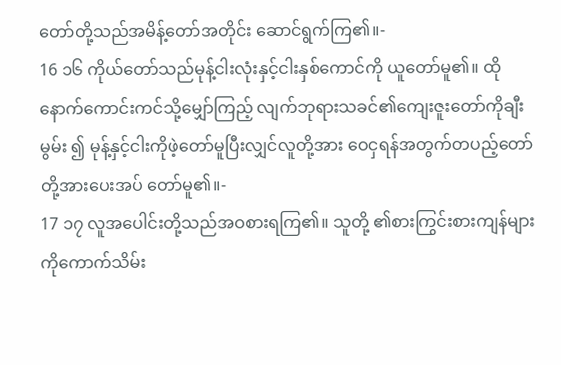တော်တို့သည်အမိန့်တော်အတိုင်း ဆောင်ရွက်ကြ၏။-
16 ၁၆ ကိုယ်တော်သည်မုန့်ငါးလုံးနှင့်ငါးနှစ်ကောင်ကို ယူတော်မူ၏။ ထိုနောက်ကောင်းကင်သို့မျှော်ကြည့် လျက်ဘုရားသခင်၏ကျေးဇူးတော်ကိုချီးမွမ်း ၍ မုန့်နှင့်ငါးကိုဖဲ့တော်မူပြီးလျှင်လူတို့အား ဝေငှရန်အတွက်တပည့်တော်တို့အားပေးအပ် တော်မူ၏။-
17 ၁၇ လူအပေါင်းတို့သည်အဝစားရကြ၏။ သူတို့ ၏စားကြွင်းစားကျန်များကိုကောက်သိမ်း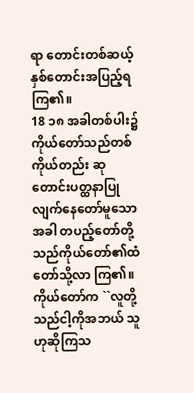ရာ တောင်းတစ်ဆယ့်နှစ်တောင်းအပြည့်ရကြ၏။
18 ၁၈ အခါတစ်ပါး၌ကိုယ်တော်သည်တစ်ကိုယ်တည်း ဆုတောင်းပတ္ထနာပြုလျက်နေတော်မူသောအခါ တပည့်တော်တို့သည်ကိုယ်တော်၏ထံတော်သို့လာ ကြ၏။ ကိုယ်တော်က ``လူတို့သည်ငါ့ကိုအဘယ် သူဟုဆိုကြသ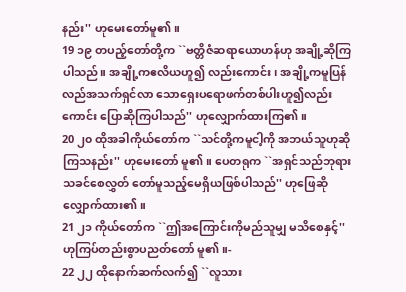နည်း'' ဟုမေးတော်မူ၏။
19 ၁၉ တပည့်တော်တို့က ``ဗတ္တိဇံဆရာယောဟန်ဟု အချို့ဆိုကြပါသည်။ အချို့ကဧလိယဟူ၍ လည်းကောင်း၊ အချို့ကမူပြန်လည်အသက်ရှင်လာ သောရှေးပရောဖက်တစ်ပါးဟူ၍လည်းကောင်း ပြောဆိုကြပါသည်'' ဟုလျှောက်ထားကြ၏။
20 ၂၀ ထိုအခါကိုယ်တော်က ``သင်တို့ကမူငါ့ကို အဘယ်သူဟုဆိုကြသနည်း'' ဟုမေးတော် မူ၏။ ပေတရုက ``အရှင်သည်ဘုရားသခင်စေလွှတ် တော်မူသည့်မေရှိယဖြစ်ပါသည်'' ဟုဖြေဆို လျှောက်ထား၏။
21 ၂၁ ကိုယ်တော်က ``ဤအကြောင်းကိုမည်သူမျှ မသိစေနှင့်'' ဟုကြပ်တည်းစွာပညတ်တော် မူ၏။-
22 ၂၂ ထိုနောက်ဆက်လက်၍ ``လူသား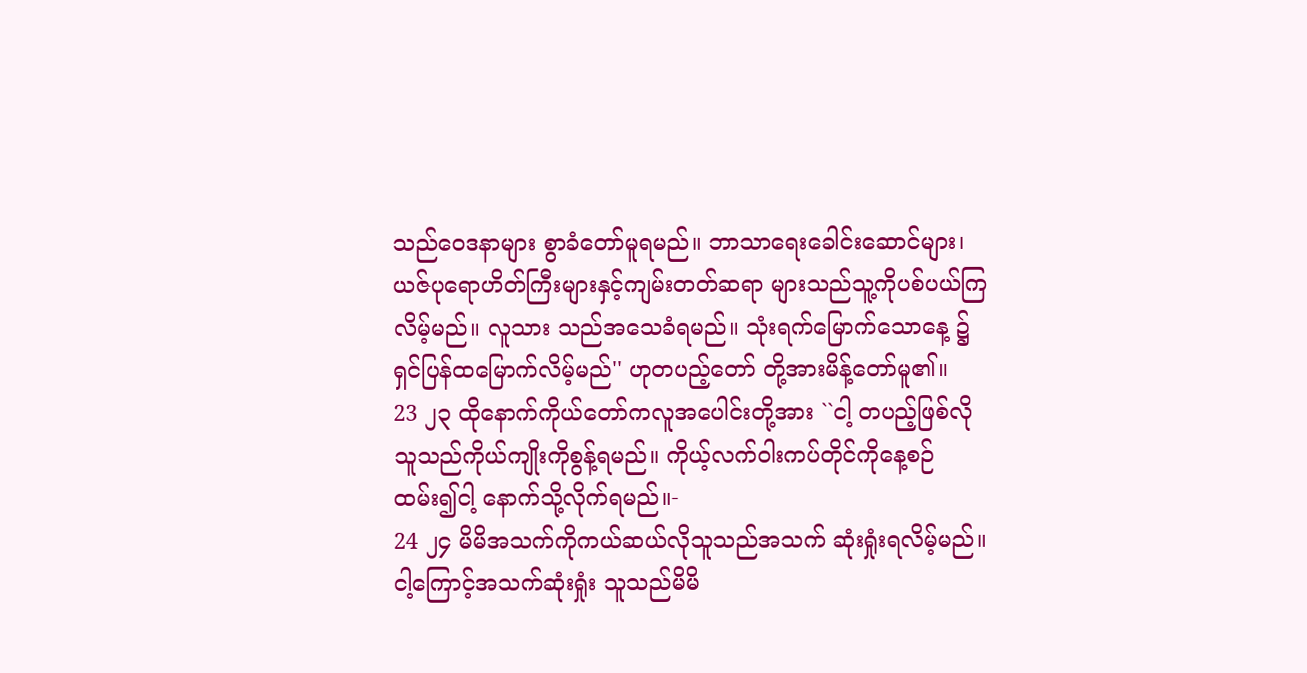သည်ဝေဒနာများ စွာခံတော်မူရမည်။ ဘာသာရေးခေါင်းဆောင်များ၊ ယဇ်ပုရောဟိတ်ကြီးများနှင့်ကျမ်းတတ်ဆရာ များသည်သူ့ကိုပစ်ပယ်ကြလိမ့်မည်။ လူသား သည်အသေခံရမည်။ သုံးရက်မြောက်သောနေ့ ၌ရှင်ပြန်ထမြောက်လိမ့်မည်'' ဟုတပည့်တော် တို့အားမိန့်တော်မူ၏။
23 ၂၃ ထိုနောက်ကိုယ်တော်ကလူအပေါင်းတို့အား ``ငါ့ တပည့်ဖြစ်လိုသူသည်ကိုယ်ကျိုးကိုစွန့်ရမည်။ ကိုယ့်လက်ဝါးကပ်တိုင်ကိုနေ့စဉ်ထမ်း၍ငါ့ နောက်သို့လိုက်ရမည်။-
24 ၂၄ မိမိအသက်ကိုကယ်ဆယ်လိုသူသည်အသက် ဆုံးရှုံးရလိမ့်မည်။ ငါ့ကြောင့်အသက်ဆုံးရှုံး သူသည်မိမိ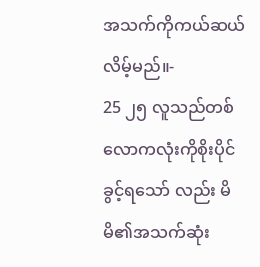အသက်ကိုကယ်ဆယ်လိမ့်မည်။-
25 ၂၅ လူသည်တစ်လောကလုံးကိုစိုးပိုင်ခွင့်ရသော် လည်း မိမိ၏အသက်ဆုံး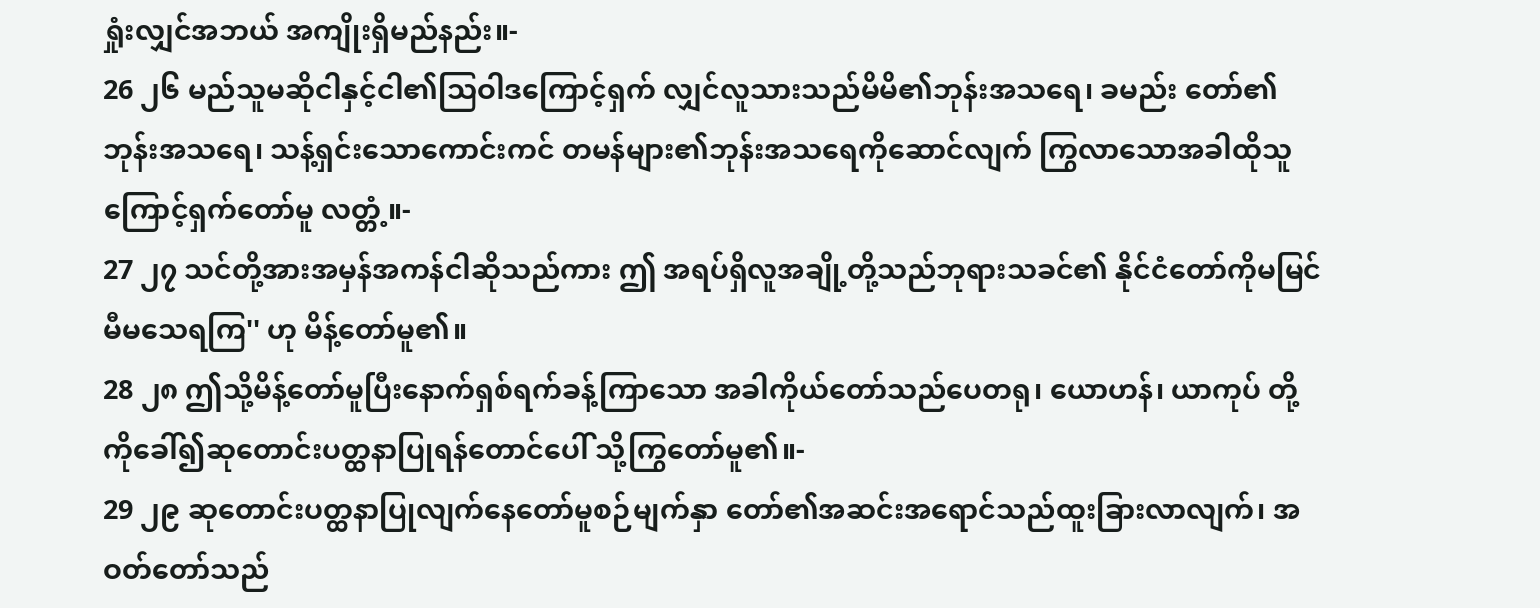ရှုံးလျှင်အဘယ် အကျိုးရှိမည်နည်း။-
26 ၂၆ မည်သူမဆိုငါနှင့်ငါ၏သြဝါဒကြောင့်ရှက် လျှင်လူသားသည်မိမိ၏ဘုန်းအသရေ၊ ခမည်း တော်၏ဘုန်းအသရေ၊ သန့်ရှင်းသောကောင်းကင် တမန်များ၏ဘုန်းအသရေကိုဆောင်လျက် ကြွလာသောအခါထိုသူကြောင့်ရှက်တော်မူ လတ္တံ့။-
27 ၂၇ သင်တို့အားအမှန်အကန်ငါဆိုသည်ကား ဤ အရပ်ရှိလူအချို့တို့သည်ဘုရားသခင်၏ နိုင်ငံတော်ကိုမမြင်မီမသေရကြ'' ဟု မိန့်တော်မူ၏။
28 ၂၈ ဤသို့မိန့်တော်မူပြီးနောက်ရှစ်ရက်ခန့်ကြာသော အခါကိုယ်တော်သည်ပေတရု၊ ယောဟန်၊ ယာကုပ် တို့ကိုခေါ်၍ဆုတောင်းပတ္ထနာပြုရန်တောင်ပေါ် သို့ကြွတော်မူ၏။-
29 ၂၉ ဆုတောင်းပတ္ထနာပြုလျက်နေတော်မူစဉ်မျက်နှာ တော်၏အဆင်းအရောင်သည်ထူးခြားလာလျက်၊ အဝတ်တော်သည်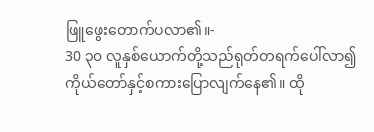ဖြူဖွေးတောက်ပလာ၏။-
30 ၃၀ လူနှစ်ယောက်တို့သည်ရုတ်တရက်ပေါ်လာ၍ ကိုယ်တော်နှင့်စကားပြောလျက်နေ၏။ ထို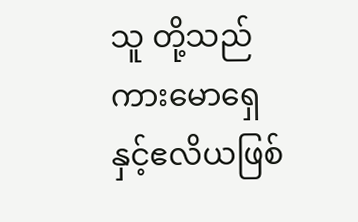သူ တို့သည်ကားမောရှေနှင့်ဧလိယဖြစ်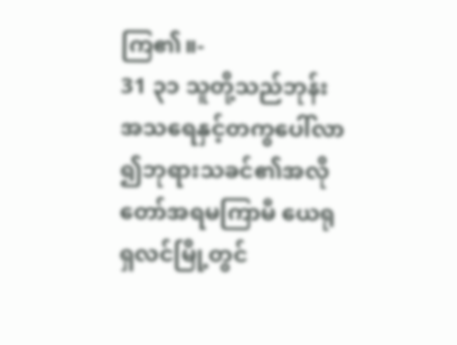ကြ၏။-
31 ၃၁ သူတို့သည်ဘုန်းအသရေနှင့်တကွပေါ်လာ ၍ဘုရားသခင်၏အလိုတော်အရမကြာမီ ယေရုရှလင်မြို့တွင်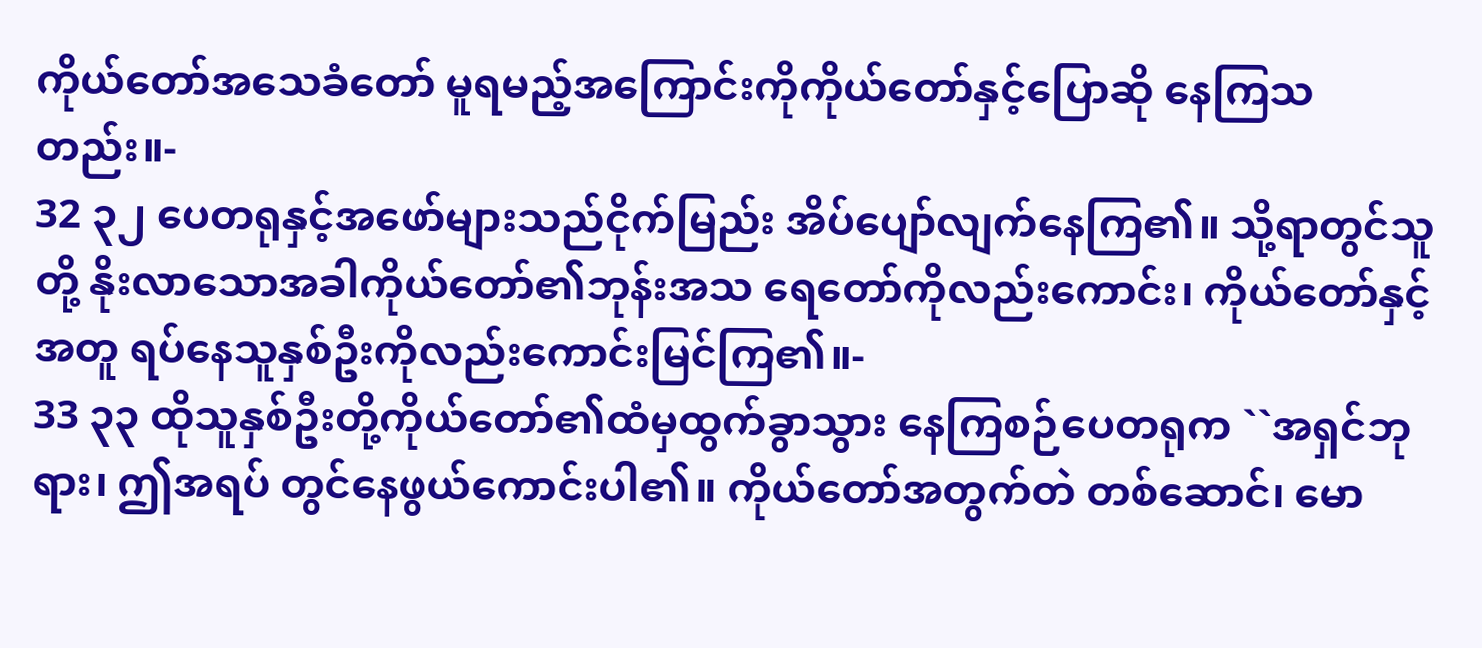ကိုယ်တော်အသေခံတော် မူရမည့်အကြောင်းကိုကိုယ်တော်နှင့်ပြောဆို နေကြသတည်း။-
32 ၃၂ ပေတရုနှင့်အဖော်များသည်ငိုက်မြည်း အိပ်ပျော်လျက်နေကြ၏။ သို့ရာတွင်သူတို့ နိုးလာသောအခါကိုယ်တော်၏ဘုန်းအသ ရေတော်ကိုလည်းကောင်း၊ ကိုယ်တော်နှင့်အတူ ရပ်နေသူနှစ်ဦးကိုလည်းကောင်းမြင်ကြ၏။-
33 ၃၃ ထိုသူနှစ်ဦးတို့ကိုယ်တော်၏ထံမှထွက်ခွာသွား နေကြစဉ်ပေတရုက ``အရှင်ဘုရား၊ ဤအရပ် တွင်နေဖွယ်ကောင်းပါ၏။ ကိုယ်တော်အတွက်တဲ တစ်ဆောင်၊ မော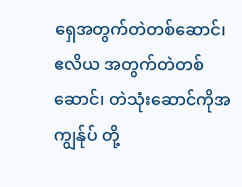ရှေအတွက်တဲတစ်ဆောင်၊ ဧလိယ အတွက်တဲတစ်ဆောင်၊ တဲသုံးဆောင်ကိုအကျွန်ုပ် တို့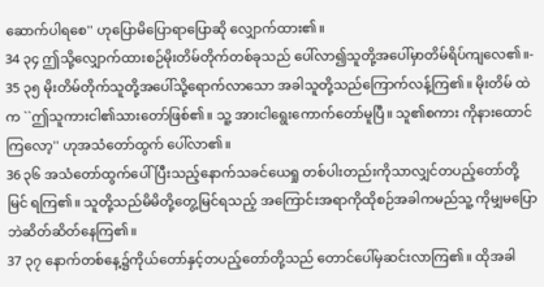ဆောက်ပါရစေ'' ဟုပြောမိပြောရာပြောဆို လျှောက်ထား၏။
34 ၃၄ ဤသို့လျှောက်ထားစဉ်မိုးတိမ်တိုက်တစ်ခုသည် ပေါ်လာ၍သူတို့အပေါ်မှာတိမ်ရိပ်ကျလေ၏။-
35 ၃၅ မိုးတိမ်တိုက်သူတို့အပေါ်သို့ရောက်လာသော အခါသူတို့သည်ကြောက်လန့်ကြ၏။ မိုးတိမ် ထဲက ``ဤသူကားငါ၏သားတော်ဖြစ်၏။ သူ့ အားငါရွေးကောက်တော်မူပြီ။ သူ၏စကား ကိုနားထောင်ကြလော့'' ဟုအသံတော်ထွက် ပေါ်လာ၏။
36 ၃၆ အသံတော်ထွက်ပေါ်ပြီးသည့်နောက်သခင်ယေရှု တစ်ပါးတည်းကိုသာလျှင်တပည့်တော်တို့မြင် ရကြ၏။ သူတို့သည်မိမိတို့တွေ့မြင်ရသည့် အကြောင်းအရာကိုထိုစဉ်အခါကမည်သူ့ ကိုမျှမပြောဘဲဆိတ်ဆိတ်နေကြ၏။
37 ၃၇ နောက်တစ်နေ့၌ကိုယ်တော်နှင့်တပည့်တော်တို့သည် တောင်ပေါ်မှဆင်းလာကြ၏။ ထိုအခါ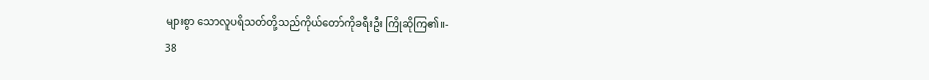များစွာ သောလူပရိသတ်တို့သည်ကိုယ်တော်ကိုခရီးဦး ကြိုဆိုကြ၏။-
38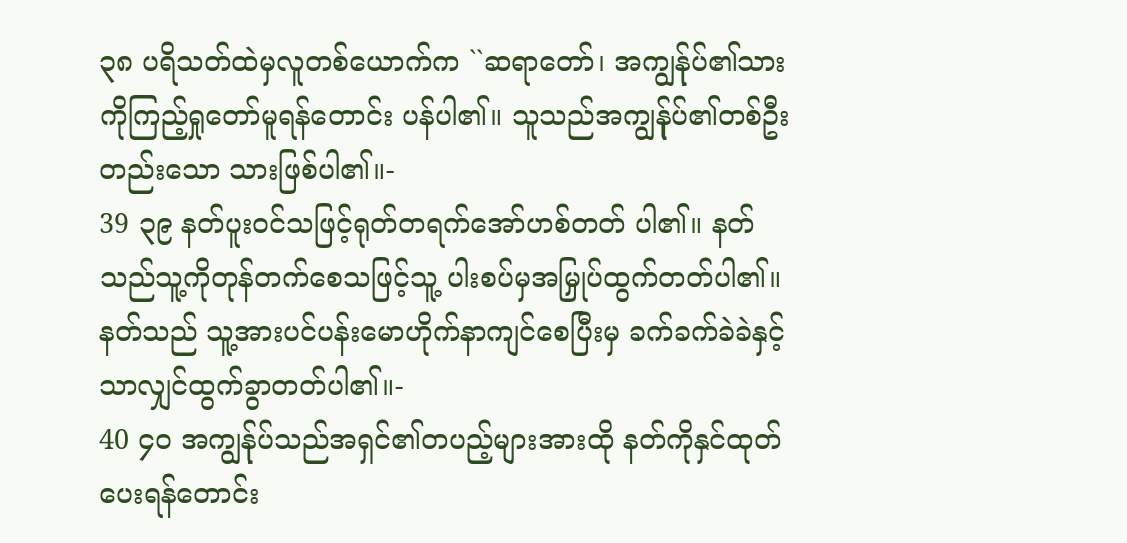၃၈ ပရိသတ်ထဲမှလူတစ်ယောက်က ``ဆရာတော်၊ အကျွန်ုပ်၏သားကိုကြည့်ရှုတော်မူရန်တောင်း ပန်ပါ၏။ သူသည်အကျွန်ုပ်၏တစ်ဦးတည်းသော သားဖြစ်ပါ၏။-
39 ၃၉ နတ်ပူးဝင်သဖြင့်ရုတ်တရက်အော်ဟစ်တတ် ပါ၏။ နတ်သည်သူ့ကိုတုန်တက်စေသဖြင့်သူ့ ပါးစပ်မှအမြှုပ်ထွက်တတ်ပါ၏။ နတ်သည် သူ့အားပင်ပန်းမောဟိုက်နာကျင်စေပြီးမှ ခက်ခက်ခဲခဲနှင့်သာလျှင်ထွက်ခွာတတ်ပါ၏။-
40 ၄၀ အကျွန်ုပ်သည်အရှင်၏တပည့်များအားထို နတ်ကိုနှင်ထုတ်ပေးရန်တောင်း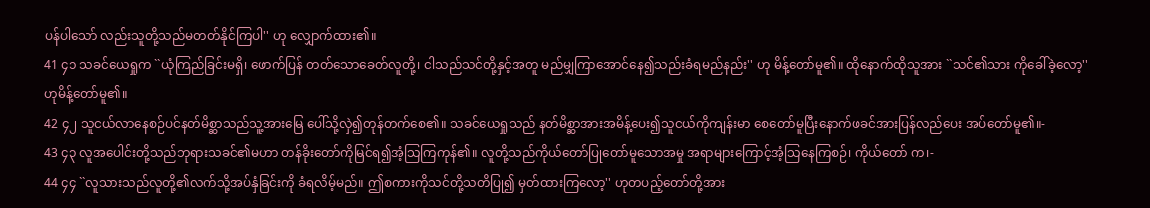ပန်ပါသော် လည်းသူတို့သည်မတတ်နိုင်ကြပါ'' ဟု လျှောက်ထား၏။
41 ၄၁ သခင်ယေရှုက ``ယုံကြည်ခြင်းမရှိ၊ ဖောက်ပြန် တတ်သောခေတ်လူတို့၊ ငါသည်သင်တို့နှင့်အတူ မည်မျှကြာအောင်နေ၍သည်းခံရမည်နည်း'' ဟု မိန့်တော်မူ၏။ ထိုနောက်ထိုသူအား ``သင်၏သား ကိုခေါ်ခဲ့လော့'' ဟုမိန့်တော်မူ၏။
42 ၄၂ သူငယ်လာနေစဉ်ပင်နတ်မိစ္ဆာသည်သူ့အားမြေ ပေါ်သို့လှဲ၍တုန်တက်စေ၏။ သခင်ယေရှုသည် နတ်မိစ္ဆာအားအမိန့်ပေး၍သူငယ်ကိုကျန်းမာ စေတော်မူပြီးနောက်ဖခင်အားပြန်လည်ပေး အပ်တော်မူ၏။-
43 ၄၃ လူအပေါင်းတို့သည်ဘုရားသခင်၏မဟာ တန်ခိုးတော်ကိုမြင်ရ၍အံ့သြကြကုန်၏။ လူတို့သည်ကိုယ်တော်ပြုတော်မူသောအမှု အရာများကြောင့်အံ့သြနေကြစဉ်၊ ကိုယ်တော် က၊-
44 ၄၄ ``လူသားသည်လူတို့၏လက်သို့အပ်နှံခြင်းကို ခံရလိမ့်မည်။ ဤစကားကိုသင်တို့သတိပြု၍ မှတ်ထားကြလော့'' ဟုတပည့်တော်တို့အား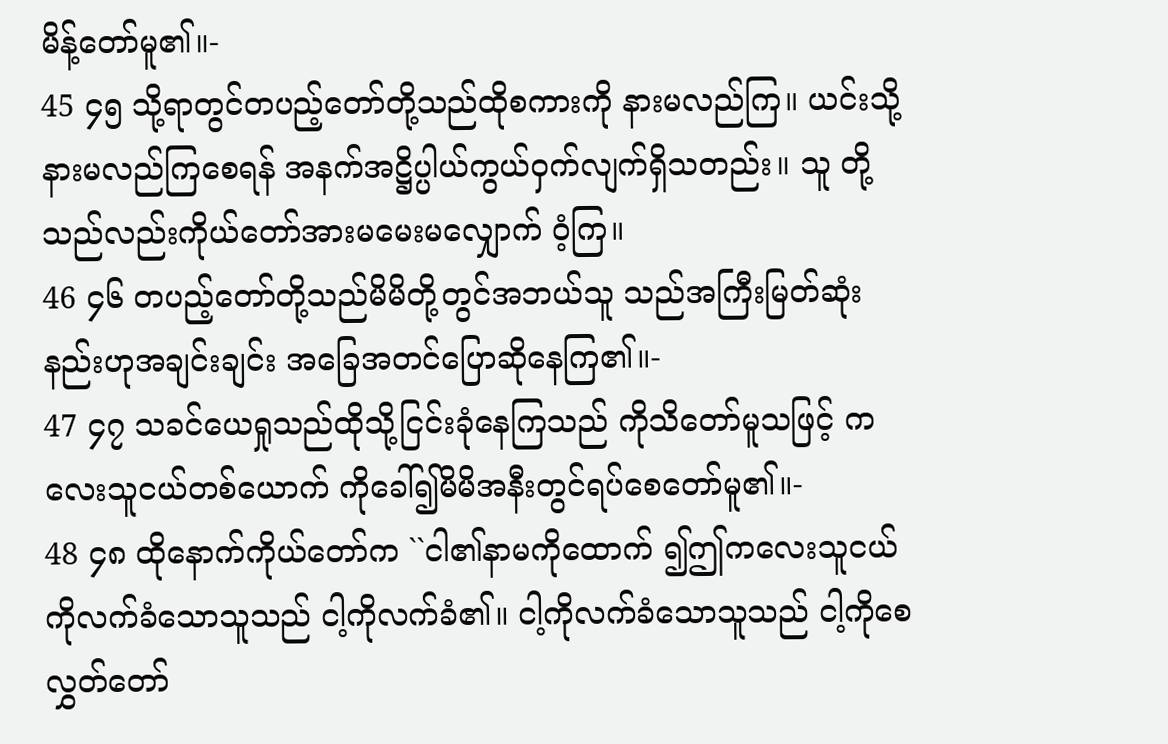မိန့်တော်မူ၏။-
45 ၄၅ သို့ရာတွင်တပည့်တော်တို့သည်ထိုစကားကို နားမလည်ကြ။ ယင်းသို့နားမလည်ကြစေရန် အနက်အဋ္ဌိပ္ပါယ်ကွယ်ဝှက်လျက်ရှိသတည်း။ သူ တို့သည်လည်းကိုယ်တော်အားမမေးမလျှောက် ဝံ့ကြ။
46 ၄၆ တပည့်တော်တို့သည်မိမိတို့တွင်အဘယ်သူ သည်အကြီးမြတ်ဆုံးနည်းဟုအချင်းချင်း အခြေအတင်ပြောဆိုနေကြ၏။-
47 ၄၇ သခင်ယေရှုသည်ထိုသို့ငြင်းခုံနေကြသည် ကိုသိတော်မူသဖြင့် ကလေးသူငယ်တစ်ယောက် ကိုခေါ်၍မိမိအနီးတွင်ရပ်စေတော်မူ၏။-
48 ၄၈ ထိုနောက်ကိုယ်တော်က ``ငါ၏နာမကိုထောက် ၍ဤကလေးသူငယ်ကိုလက်ခံသောသူသည် ငါ့ကိုလက်ခံ၏။ ငါ့ကိုလက်ခံသောသူသည် ငါ့ကိုစေလွှတ်တော်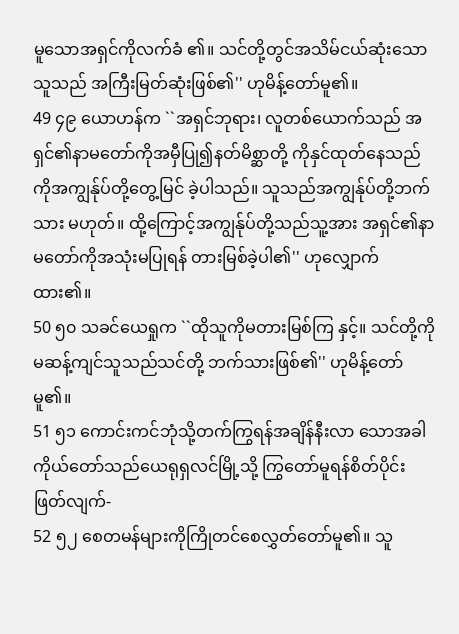မူသောအရှင်ကိုလက်ခံ ၏။ သင်တို့တွင်အသိမ်ငယ်ဆုံးသောသူသည် အကြီးမြတ်ဆုံးဖြစ်၏'' ဟုမိန့်တော်မူ၏။
49 ၄၉ ယောဟန်က ``အရှင်ဘုရား၊ လူတစ်ယောက်သည် အရှင်၏နာမတော်ကိုအမှီပြု၍နတ်မိစ္ဆာတို့ ကိုနှင်ထုတ်နေသည်ကိုအကျွန်ုပ်တို့တွေ့မြင် ခဲ့ပါသည်။ သူသည်အကျွန်ုပ်တို့ဘက်သား မဟုတ်။ ထို့ကြောင့်အကျွန်ုပ်တို့သည်သူ့အား အရှင်၏နာမတော်ကိုအသုံးမပြုရန် တားမြစ်ခဲ့ပါ၏'' ဟုလျှောက်ထား၏။
50 ၅၀ သခင်ယေရှုက ``ထိုသူကိုမတားမြစ်ကြ နှင့်။ သင်တို့ကိုမဆန့်ကျင်သူသည်သင်တို့ ဘက်သားဖြစ်၏'' ဟုမိန့်တော်မူ၏။
51 ၅၁ ကောင်းကင်ဘုံသို့တက်ကြွရန်အချိန်နီးလာ သောအခါ ကိုယ်တော်သည်ယေရုရှလင်မြို့သို့ ကြွတော်မူရန်စိတ်ပိုင်းဖြတ်လျက်-
52 ၅၂ စေတမန်များကိုကြိုတင်စေလွှတ်တော်မူ၏။ သူ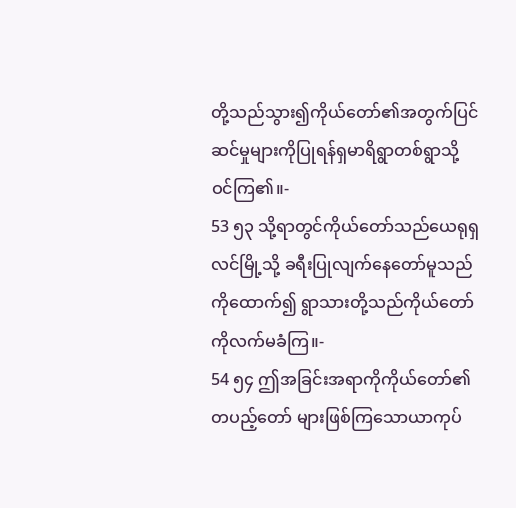တို့သည်သွား၍ကိုယ်တော်၏အတွက်ပြင် ဆင်မှုများကိုပြုရန်ရှမာရိရွာတစ်ရွာသို့ ဝင်ကြ၏။-
53 ၅၃ သို့ရာတွင်ကိုယ်တော်သည်ယေရုရှလင်မြို့သို့ ခရီးပြုလျက်နေတော်မူသည်ကိုထောက်၍ ရွာသားတို့သည်ကိုယ်တော်ကိုလက်မခံကြ။-
54 ၅၄ ဤအခြင်းအရာကိုကိုယ်တော်၏တပည့်တော် များဖြစ်ကြသောယာကုပ်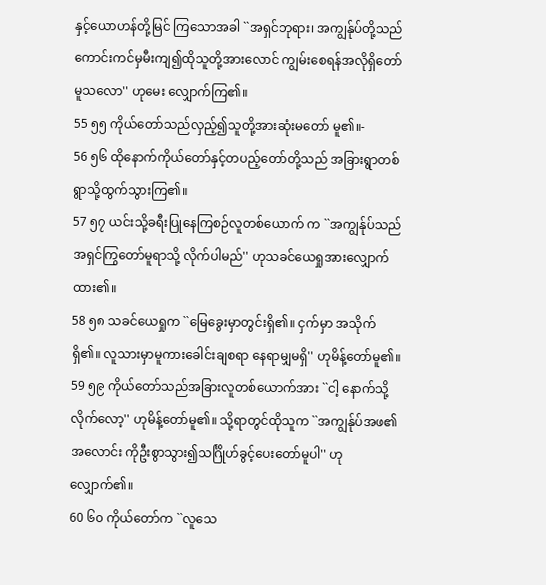နှင့်ယောဟန်တို့မြင် ကြသောအခါ ``အရှင်ဘုရား၊ အကျွန်ုပ်တို့သည် ကောင်းကင်မှမီးကျ၍ထိုသူတို့အားလောင် ကျွမ်းစေရန်အလိုရှိတော်မူသလော'' ဟုမေး လျှောက်ကြ၏။
55 ၅၅ ကိုယ်တော်သည်လှည့်၍သူတို့အားဆုံးမတော် မူ၏။-
56 ၅၆ ထိုနောက်ကိုယ်တော်နှင့်တပည့်တော်တို့သည် အခြားရွာတစ်ရွာသို့ထွက်သွားကြ၏။
57 ၅၇ ယင်းသို့ခရီးပြုနေကြစဉ်လူတစ်ယောက် က ``အကျွန်ုပ်သည်အရှင်ကြွတော်မူရာသို့ လိုက်ပါမည်'' ဟုသခင်ယေရှုအားလျှောက် ထား၏။
58 ၅၈ သခင်ယေရှုက ``မြေခွေးမှာတွင်းရှိ၏။ ငှက်မှာ အသိုက်ရှိ၏။ လူသားမှာမူကားခေါင်းချစရာ နေရာမျှမရှိ'' ဟုမိန့်တော်မူ၏။
59 ၅၉ ကိုယ်တော်သည်အခြားလူတစ်ယောက်အား ``ငါ့ နောက်သို့လိုက်လော့'' ဟုမိန့်တော်မူ၏။ သို့ရာတွင်ထိုသူက ``အကျွန်ုပ်အဖ၏အလောင်း ကိုဦးစွာသွား၍သင်္ဂြိုဟ်ခွင့်ပေးတော်မူပါ'' ဟု လျှောက်၏။
60 ၆၀ ကိုယ်တော်က ``လူသေ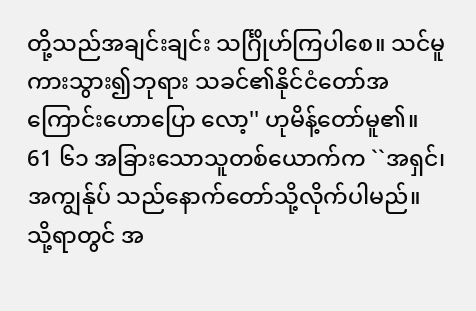တို့သည်အချင်းချင်း သင်္ဂြိုဟ်ကြပါစေ။ သင်မူကားသွား၍ဘုရား သခင်၏နိုင်ငံတော်အကြောင်းဟောပြော လော့'' ဟုမိန့်တော်မူ၏။
61 ၆၁ အခြားသောသူတစ်ယောက်က ``အရှင်၊ အကျွန်ုပ် သည်နောက်တော်သို့လိုက်ပါမည်။ သို့ရာတွင် အ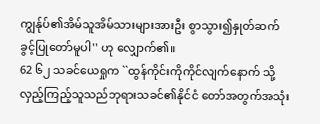ကျွန်ုပ်၏အိမ်သူအိမ်သားများအားဦး စွာသွား၍နှုတ်ဆက်ခွင့်ပြုတော်မူပါ'' ဟု လျှောက်၏။
62 ၆၂ သခင်ယေရှုက ``ထွန်ကိုင်းကိုကိုင်လျက်နောက် သို့လှည့်ကြည့်သူသည်ဘုရားသခင်၏နိုင်ငံ တော်အတွက်အသုံး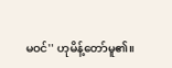မဝင်'' ဟုမိန့်တော်မူ၏။